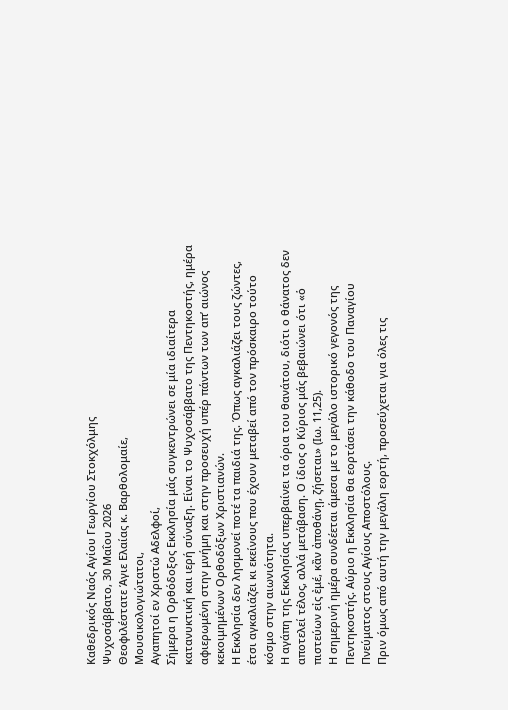Καθεδρικός Ναός Αγίου Γεωργίου Στοκχόλμης
Ψυχοσάββατο, 30 Μαΐου 2026
Θεοφιλέστατε Άγιε Ελαίας κ. Βαρθολομαίε,
Μουσικολογιώτατοι,
Αγαπητοί εν Χριστώ Αδελφοί,
Σήμερα η Ορθόδοξος Εκκλησία μάς συγκεντρώνει σε μία ιδιαίτερα κατανυκτική και ιερή σύναξη. Είναι το Ψυχοσάββατο της Πεντηκοστής, ημέρα αφιερωμένη στην μνήμη και στην προσευχή υπέρ πάντων των απ’ αιώνος κεκοιμημένων Ορθοδόξων Χριστιανών.
Η Εκκλησία δεν λησμονεί ποτέ τα παιδιά της. Όπως αγκαλιάζει τους ζώντες, έτσι αγκαλιάζει κι εκείνους που έχουν μεταβεί από τον πρόσκαιρο τούτο κόσμο στην αιωνιότητα.
Η αγάπη της Εκκλησίας υπερβαίνει τα όρια του θανάτου, διότι ο θάνατος δεν αποτελεί τέλος, αλλά μετάβαση. Ο ίδιος ο Κύριος μάς βεβαιώνει ότι «ὁ πιστεύων εἰς ἐμέ, κἂν ἀποθάνῃ, ζήσεται» (Ιω. 11,25).
Η σημερινή ημέρα συνδέεται άμεσα με το μεγάλο ιστορικό γεγονός της Πεντηκοστής. Αύριο η Εκκλησία θα εορτάσει την κάθοδο του Παναγίου Πνεύματος στους Αγίους Αποστόλους.
Πριν όμως από αυτή την μεγάλη εορτή, προσεύχεται για όλες τις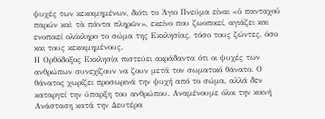ψυχές των κεκοιμημένων, διότι το Άγιο Πνεύμα είναι «ὁ πανταχοῦ παρών καὶ τὰ πάντα πληρῶν», εκείνο που ζωοποιεί, αγιάζει και ενοποιεί ολόκληρο το σώμα της Εκκλησίας, τόσο τους ζώντες, όσο και τους κεκοιμημένους.
Η Ορθόδοξος Εκκλησία πιστεύει ακράδαντα ότι οι ψυχές των ανθρώπων συνεχίζουν να ζουν μετά τον σωματικό θάνατο. Ο θάνατος χωρίζει προσωρινά την ψυχή από το σώμα, αλλά δεν καταργεί την ύπαρξη του ανθρώπου. Αναμένουμε όλοι την κοινή Ανάσταση κατά την Δευτέρα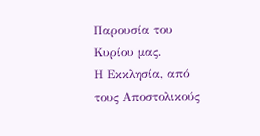Παρουσία του Κυρίου μας.
Η Εκκλησία, από τους Αποστολικούς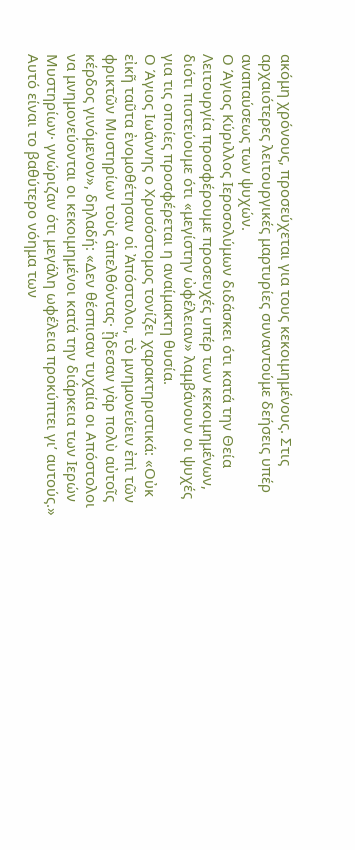ακόμη χρόνους, προσεύχεται για τους κεκοιμημένους. Στις αρχαιότερες λειτουργικές μαρτυρίες συναντούμε δεήσεις υπέρ αναπαύσεως των ψυχών.
Ο Άγιος Κύριλλος Ιεροσολύμων διδάσκει ότι κατά την Θεία Λειτουργία προσφέρουμε προσευχές υπέρ των κεκοιμημένων, διότι πιστεύουμε ότι «μεγίστην ὠφέλειαν» λαμβάνουν οι ψυχές για τις οποίες προσφέρεται η αναίμακτη θυσία.
Ο Άγιος Ιωάννης ο Χρυσόστομος τονίζει χαρακτηριστικά: «Οὐκ εἰκῆ ταῦτα ἐνομοθέτησαν οἱ Ἀπόστολοι, τὸ μνημονεύειν ἐπὶ τῶν φρικτῶν Μυστηρίων τοὺς ἀπελθόντας· ᾔδεσαν γὰρ πολὺ αὐτοῖς κέρδος γινόμενον», δηλαδή: «Δεν θέσπισαν τυχαία οι Απόστολοι να μνημονεύονται οι κεκοιμημένοι κατά την διάρκεια των Ιερών Μυστηρίων· γνώριζαν ότι μεγάλη ωφέλεια προκύπτει γι’ αυτούς.»
Αυτό είναι το βαθύτερο νόημα των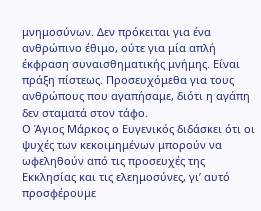μνημοσύνων. Δεν πρόκειται για ένα ανθρώπινο έθιμο, ούτε για μία απλή έκφραση συναισθηματικής μνήμης. Είναι πράξη πίστεως. Προσευχόμεθα για τους ανθρώπους που αγαπήσαμε, διότι η αγάπη δεν σταματά στον τάφο.
Ο Άγιος Μάρκος ο Ευγενικός διδάσκει ότι οι ψυχές των κεκοιμημένων μπορούν να ωφεληθούν από τις προσευχές της Εκκλησίας και τις ελεημοσύνες, γι’ αυτό προσφέρουμε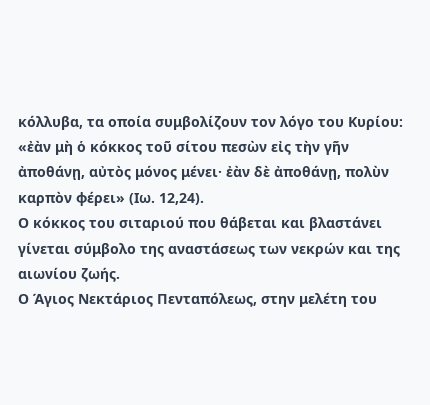κόλλυβα, τα οποία συμβολίζουν τον λόγο του Κυρίου: «ἐὰν μὴ ὁ κόκκος τοῦ σίτου πεσὼν εἰς τὴν γῆν ἀποθάνῃ, αὐτὸς μόνος μένει· ἐὰν δὲ ἀποθάνῃ, πολὺν καρπὸν φέρει» (Ιω. 12,24).
Ο κόκκος του σιταριού που θάβεται και βλαστάνει γίνεται σύμβολο της αναστάσεως των νεκρών και της αιωνίου ζωής.
Ο Άγιος Νεκτάριος Πενταπόλεως, στην μελέτη του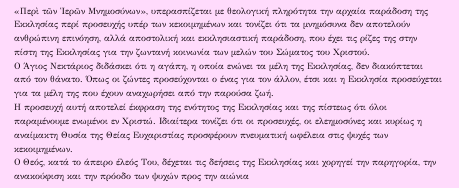«Περὶ τῶν Ἱερῶν Μνημοσύνων», υπερασπίζεται με θεολογική πληρότητα την αρχαία παράδοση της Εκκλησίας περί προσευχής υπέρ των κεκοιμημένων και τονίζει ότι τα μνημόσυνα δεν αποτελούν ανθρώπινη επινόηση, αλλά αποστολική και εκκλησιαστική παράδοση, που έχει τις ρίζες της στην πίστη της Εκκλησίας για την ζωντανή κοινωνία των μελών του Σώματος του Χριστού.
Ο Άγιος Νεκτάριος διδάσκει ότι η αγάπη, η οποία ενώνει τα μέλη της Εκκλησίας, δεν διακόπτεται από τον θάνατο. Όπως οι ζώντες προσεύχονται ο ένας για τον άλλον, έτσι και η Εκκλησία προσεύχεται για τα μέλη της που έχουν αναχωρήσει από την παρούσα ζωή.
Η προσευχή αυτή αποτελεί έκφραση της ενότητος της Εκκλησίας και της πίστεως ότι όλοι παραμένουμε ενωμένοι εν Χριστώ. Ιδιαίτερα τονίζει ότι οι προσευχές, οι ελεημοσύνες και κυρίως η αναίμακτη Θυσία της Θείας Ευχαριστίας προσφέρουν πνευματική ωφέλεια στις ψυχές των κεκοιμημένων.
Ο Θεός, κατά το άπειρο έλεός Του, δέχεται τις δεήσεις της Εκκλησίας και χορηγεί την παρηγορία, την ανακούφιση και την πρόοδο των ψυχών προς την αιώνια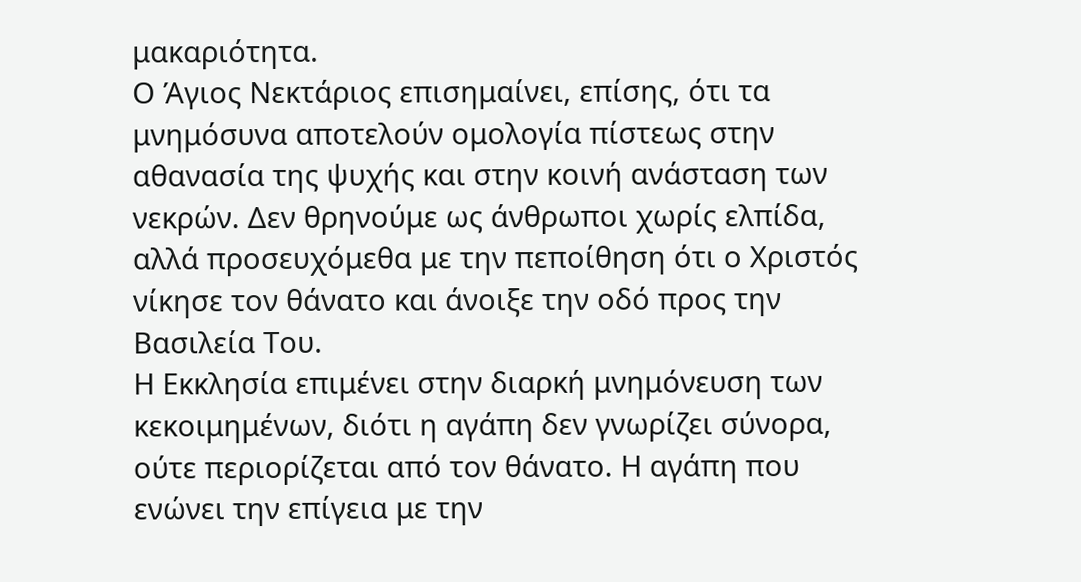μακαριότητα.
Ο Άγιος Νεκτάριος επισημαίνει, επίσης, ότι τα μνημόσυνα αποτελούν ομολογία πίστεως στην αθανασία της ψυχής και στην κοινή ανάσταση των νεκρών. Δεν θρηνούμε ως άνθρωποι χωρίς ελπίδα, αλλά προσευχόμεθα με την πεποίθηση ότι ο Χριστός νίκησε τον θάνατο και άνοιξε την οδό προς την Βασιλεία Του.
Η Εκκλησία επιμένει στην διαρκή μνημόνευση των κεκοιμημένων, διότι η αγάπη δεν γνωρίζει σύνορα, ούτε περιορίζεται από τον θάνατο. Η αγάπη που ενώνει την επίγεια με την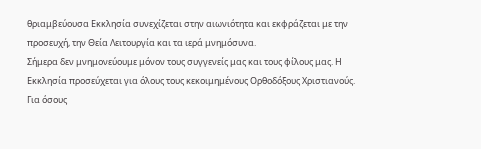θριαμβεύουσα Εκκλησία συνεχίζεται στην αιωνιότητα και εκφράζεται με την προσευχή, την Θεία Λειτουργία και τα ιερά μνημόσυνα.
Σήμερα δεν μνημονεύουμε μόνον τους συγγενείς μας και τους φίλους μας. Η Εκκλησία προσεύχεται για όλους τους κεκοιμημένους Ορθοδόξους Χριστιανούς. Για όσους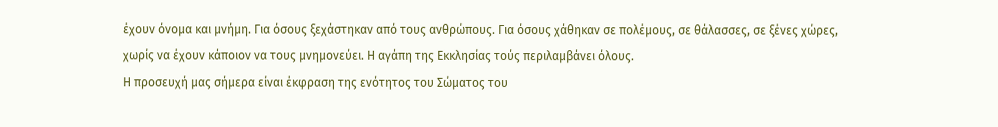έχουν όνομα και μνήμη. Για όσους ξεχάστηκαν από τους ανθρώπους. Για όσους χάθηκαν σε πολέμους, σε θάλασσες, σε ξένες χώρες, χωρίς να έχουν κάποιον να τους μνημονεύει. Η αγάπη της Εκκλησίας τούς περιλαμβάνει όλους.
Η προσευχή μας σήμερα είναι έκφραση της ενότητος του Σώματος του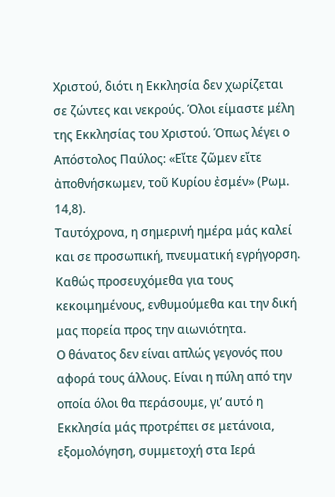Χριστού, διότι η Εκκλησία δεν χωρίζεται σε ζώντες και νεκρούς. Όλοι είμαστε μέλη της Εκκλησίας του Χριστού. Όπως λέγει ο Απόστολος Παύλος: «Εἴτε ζῶμεν εἴτε ἀποθνήσκωμεν, τοῦ Κυρίου ἐσμέν» (Ρωμ. 14,8).
Ταυτόχρονα, η σημερινή ημέρα μάς καλεί και σε προσωπική, πνευματική εγρήγορση. Καθώς προσευχόμεθα για τους κεκοιμημένους, ενθυμούμεθα και την δική μας πορεία προς την αιωνιότητα.
Ο θάνατος δεν είναι απλώς γεγονός που αφορά τους άλλους. Είναι η πύλη από την οποία όλοι θα περάσουμε, γι’ αυτό η Εκκλησία μάς προτρέπει σε μετάνοια, εξομολόγηση, συμμετοχή στα Ιερά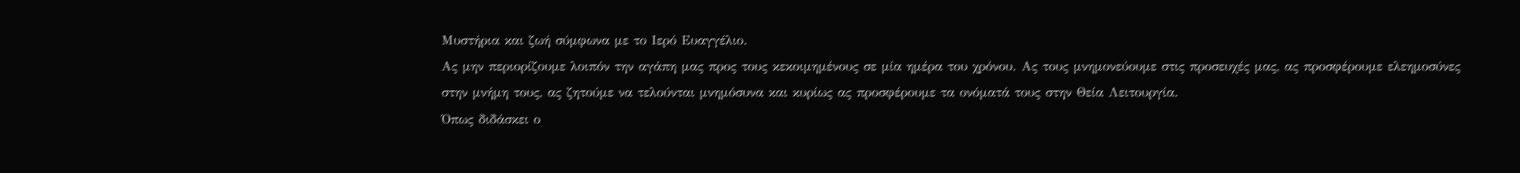Μυστήρια και ζωή σύμφωνα με το Ιερό Ευαγγέλιο.
Ας μην περιορίζουμε λοιπόν την αγάπη μας προς τους κεκοιμημένους σε μία ημέρα του χρόνου. Ας τους μνημονεύουμε στις προσευχές μας, ας προσφέρουμε ελεημοσύνες στην μνήμη τους, ας ζητούμε να τελούνται μνημόσυνα και κυρίως ας προσφέρουμε τα ονόματά τους στην Θεία Λειτουργία.
Όπως διδάσκει ο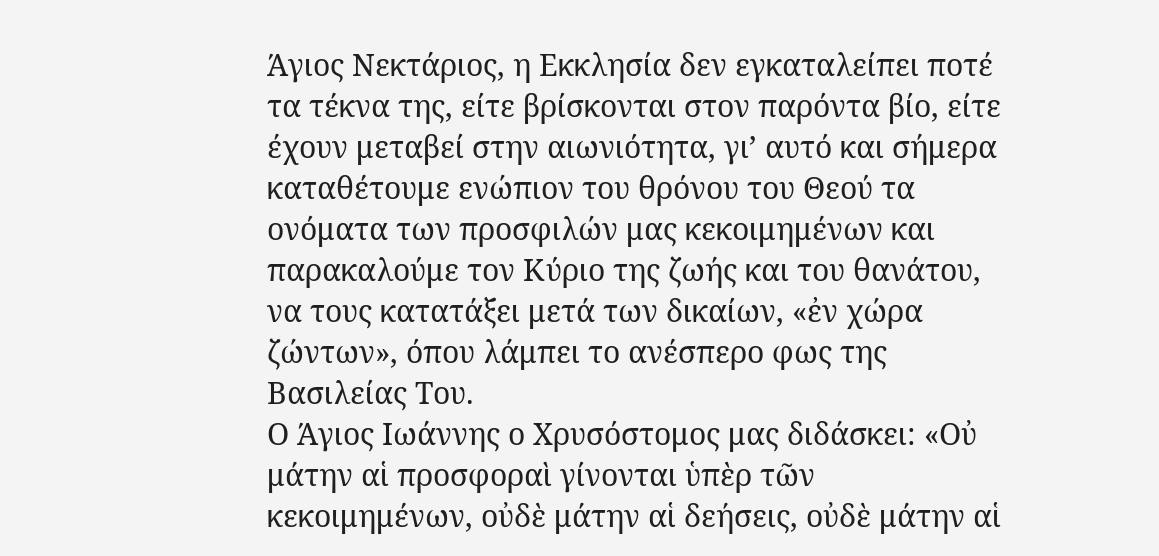Άγιος Νεκτάριος, η Εκκλησία δεν εγκαταλείπει ποτέ τα τέκνα της, είτε βρίσκονται στον παρόντα βίο, είτε έχουν μεταβεί στην αιωνιότητα, γι’ αυτό και σήμερα καταθέτουμε ενώπιον του θρόνου του Θεού τα ονόματα των προσφιλών μας κεκοιμημένων και παρακαλούμε τον Κύριο της ζωής και του θανάτου, να τους κατατάξει μετά των δικαίων, «ἐν χώρα ζώντων», όπου λάμπει το ανέσπερο φως της Βασιλείας Του.
Ο Άγιος Ιωάννης ο Χρυσόστομος μας διδάσκει: «Οὐ μάτην αἱ προσφοραὶ γίνονται ὑπὲρ τῶν κεκοιμημένων, οὐδὲ μάτην αἱ δεήσεις, οὐδὲ μάτην αἱ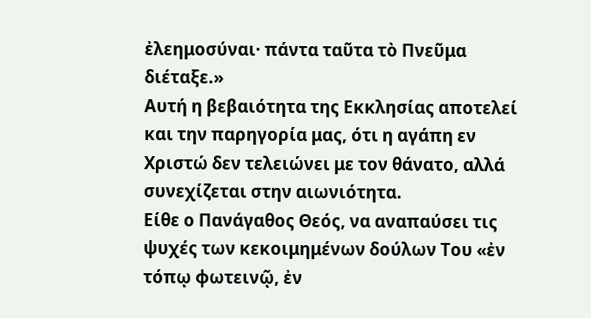ἐλεημοσύναι· πάντα ταῦτα τὸ Πνεῦμα διέταξε.»
Αυτή η βεβαιότητα της Εκκλησίας αποτελεί και την παρηγορία μας, ότι η αγάπη εν Χριστώ δεν τελειώνει με τον θάνατο, αλλά συνεχίζεται στην αιωνιότητα.
Είθε ο Πανάγαθος Θεός, να αναπαύσει τις ψυχές των κεκοιμημένων δούλων Του «ἐν τόπῳ φωτεινῷ, ἐν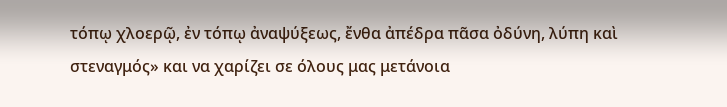τόπῳ χλοερῷ, ἐν τόπῳ ἀναψύξεως, ἔνθα ἀπέδρα πᾶσα ὀδύνη, λύπη καὶ στεναγμός» και να χαρίζει σε όλους μας μετάνοια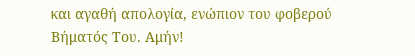και αγαθή απολογία, ενώπιον του φοβερού Βήματός Του. Αμήν!